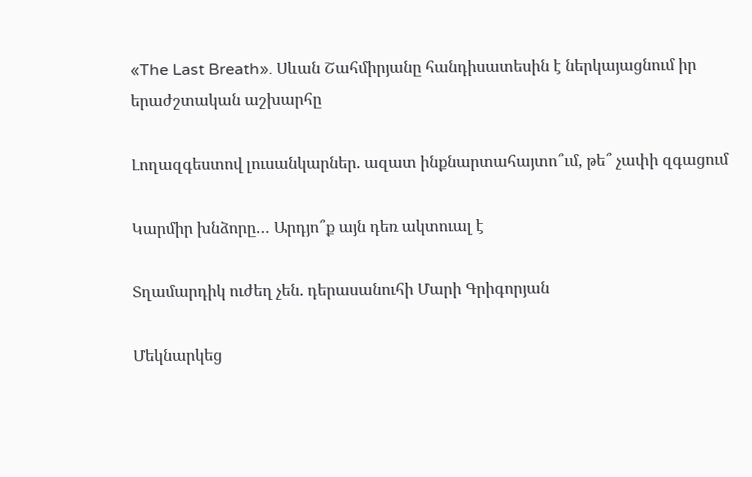«The Last Breath». Սևան Շահմիրյանը հանդիսատեսին է ներկայացնում իր երաժշտական աշխարհը

Լողազգեստով լուսանկարներ. ազատ ինքնարտահայտո՞ւմ, թե՞ չափի զգացում

Կարմիր խնձորը… Արդյո՞ք այն դեռ ակտուալ է

Տղամարդիկ ուժեղ չեն. դերասանուհի Մարի Գրիգորյան

Մեկնարկեց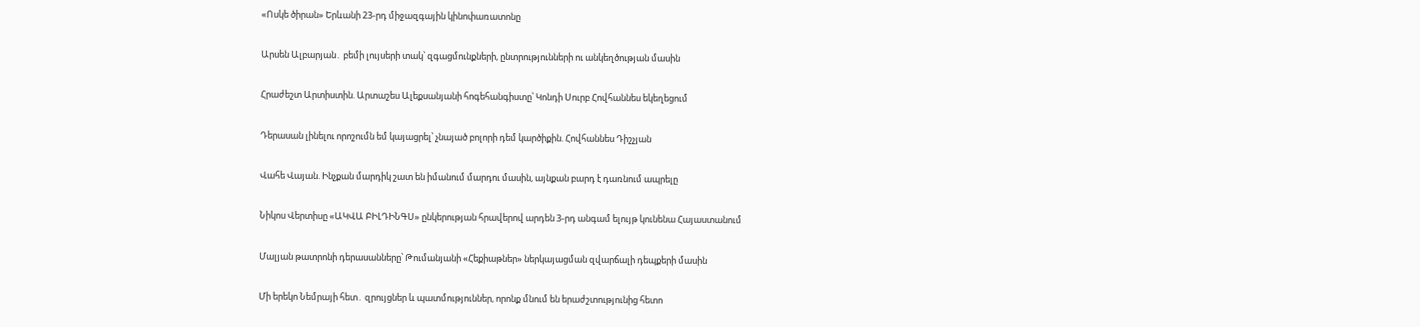«Ոսկե ծիրան» Երևանի 23-րդ միջազգային կինոփառատոնը

Արսեն Ալբարյան․ բեմի լույսերի տակ՝ զգացմունքների, ընտրությունների ու անկեղծության մասին

Հրաժեշտ Արտիստին. Արտաշես Ալեքսանյանի հոգեհանգիստը՝ Կոնդի Սուրբ Հովհաննես եկեղեցում

Դերասան լինելու որոշումն եմ կայացրել՝ չնայած բոլորի դեմ կարծիքին. Հովհաննես Դիշչյան

Վահե Վայան. Ինչքան մարդիկ շատ են իմանում մարդու մասին, այնքան բարդ է դառնում ապրելը

Նիկոս Վերտիսը «ԱԿՎԱ ԲԻԼԴԻՆԳՍ» ընկերության հրավերով արդեն 3-րդ անգամ ելույթ կունենա Հայաստանում

Մալյան թատրոնի դերասանները՝ Թումանյանի «Հեքիաթներ» ներկայացման զվարճալի դեպքերի մասին

Մի երեկո Նեմրայի հետ․ զրույցներ և պատմություններ, որոնք մնում են երաժշտությունից հետո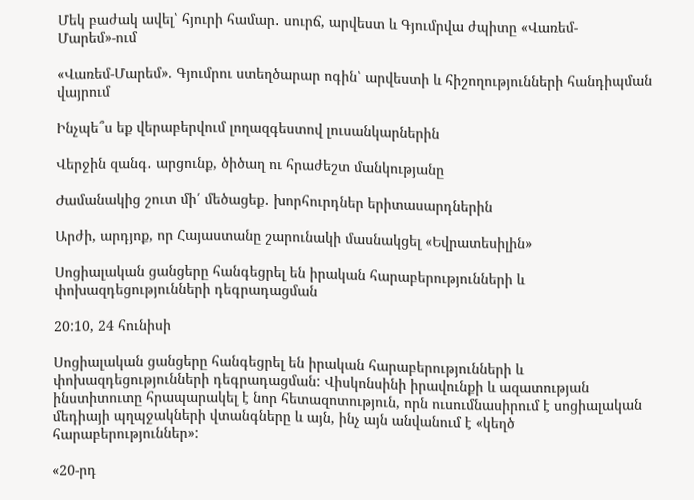Մեկ բաժակ ավել՝ հյուրի համար․ սուրճ, արվեստ և Գյումրվա ժպիտը «Վառեմ-Մարեմ»-ում

«Վառեմ-Մարեմ». Գյումրու ստեղծարար ոգին՝ արվեստի և հիշողությունների հանդիպման վայրում

Ինչպե՞ս եք վերաբերվում լողազգեստով լուսանկարներին

Վերջին զանգ․ արցունք, ծիծաղ ու հրաժեշտ մանկությանը

Ժամանակից շուտ մի՛ մեծացեք․ խորհուրդներ երիտասարդներին

Արժի, արդյոք, որ Հայաստանը շարունակի մասնակցել «Եվրատեսիլին»

Սոցիալական ցանցերը հանգեցրել են իրական հարաբերությունների և փոխազդեցությունների դեգրադացման

20:10, 24 հունիսի

Սոցիալական ցանցերը հանգեցրել են իրական հարաբերությունների և փոխազդեցությունների դեգրադացման: Վիսկոնսինի իրավունքի և ազատության ինստիտուտը հրապարակել է նոր հետազոտություն, որն ուսումնասիրում է սոցիալական մեդիայի պղպջակների վտանգները և այն, ինչ այն անվանում է «կեղծ հարաբերություններ»:

«20-րդ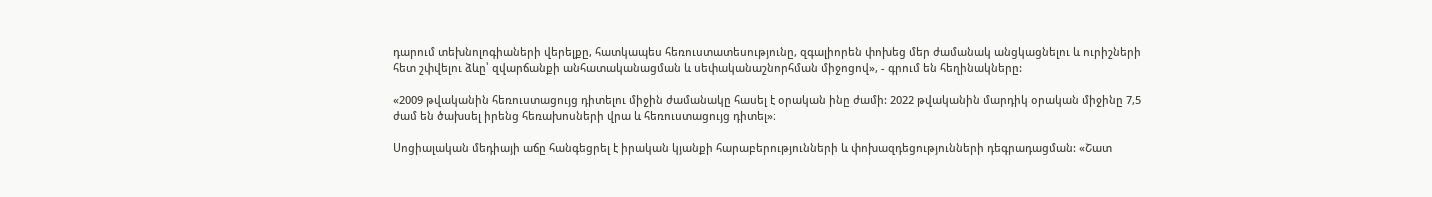դարում տեխնոլոգիաների վերելքը, հատկապես հեռուստատեսությունը, զգալիորեն փոխեց մեր ժամանակ անցկացնելու և ուրիշների հետ շփվելու ձևը՝ զվարճանքի անհատականացման և սեփականաշնորհման միջոցով», - գրում են հեղինակները:

«2009 թվականին հեռուստացույց դիտելու միջին ժամանակը հասել է օրական ինը ժամի: 2022 թվականին մարդիկ օրական միջինը 7,5 ժամ են ծախսել իրենց հեռախոսների վրա և հեռուստացույց դիտել»։

Սոցիալական մեդիայի աճը հանգեցրել է իրական կյանքի հարաբերությունների և փոխազդեցությունների դեգրադացման: «Շատ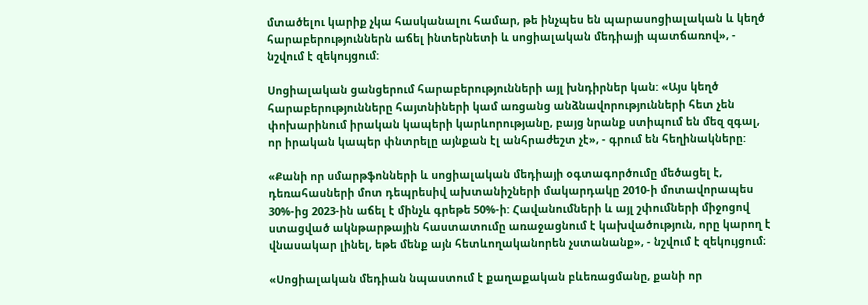մտածելու կարիք չկա հասկանալու համար, թե ինչպես են պարասոցիալական և կեղծ հարաբերություններն աճել ինտերնետի և սոցիալական մեդիայի պատճառով», - նշվում է զեկույցում:

Սոցիալական ցանցերում հարաբերությունների այլ խնդիրներ կան: «Այս կեղծ հարաբերությունները հայտնիների կամ առցանց անձնավորությունների հետ չեն փոխարինում իրական կապերի կարևորությանը, բայց նրանք ստիպում են մեզ զգալ, որ իրական կապեր փնտրելը այնքան էլ անհրաժեշտ չէ», - գրում են հեղինակները:

«Քանի որ սմարթֆոնների և սոցիալական մեդիայի օգտագործումը մեծացել է, դեռահասների մոտ դեպրեսիվ ախտանիշների մակարդակը 2010-ի մոտավորապես 30%-ից 2023-ին աճել է մինչև գրեթե 50%-ի: Հավանումների և այլ շփումների միջոցով ստացված ակնթարթային հաստատումը առաջացնում է կախվածություն, որը կարող է վնասակար լինել, եթե մենք այն հետևողականորեն չստանանք», - նշվում է զեկույցում։

«Սոցիալական մեդիան նպաստում է քաղաքական բևեռացմանը, քանի որ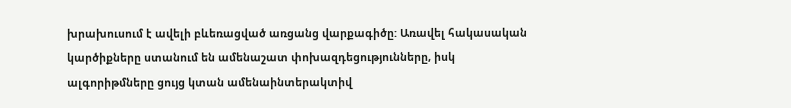խրախուսում է ավելի բևեռացված առցանց վարքագիծը: Առավել հակասական կարծիքները ստանում են ամենաշատ փոխազդեցությունները, իսկ ալգորիթմները ցույց կտան ամենաինտերակտիվ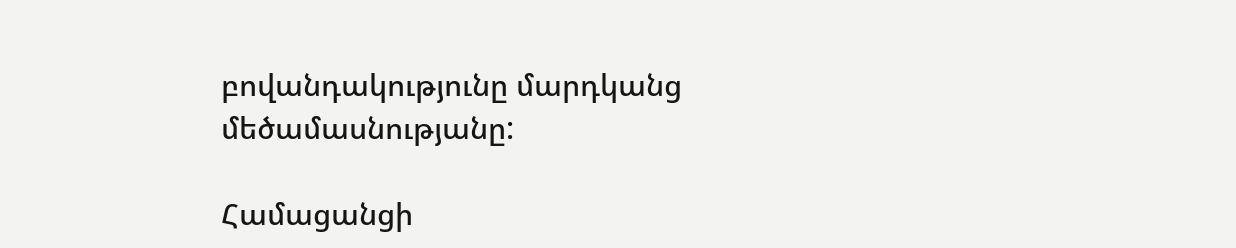բովանդակությունը մարդկանց մեծամասնությանը:

Համացանցի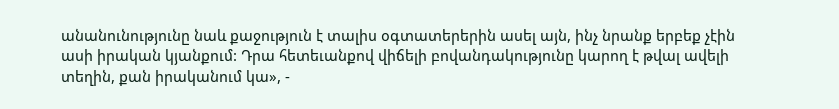անանունությունը նաև քաջություն է տալիս օգտատերերին ասել այն, ինչ նրանք երբեք չէին ասի իրական կյանքում: Դրա հետեւանքով վիճելի բովանդակությունը կարող է թվալ ավելի տեղին, քան իրականում կա», -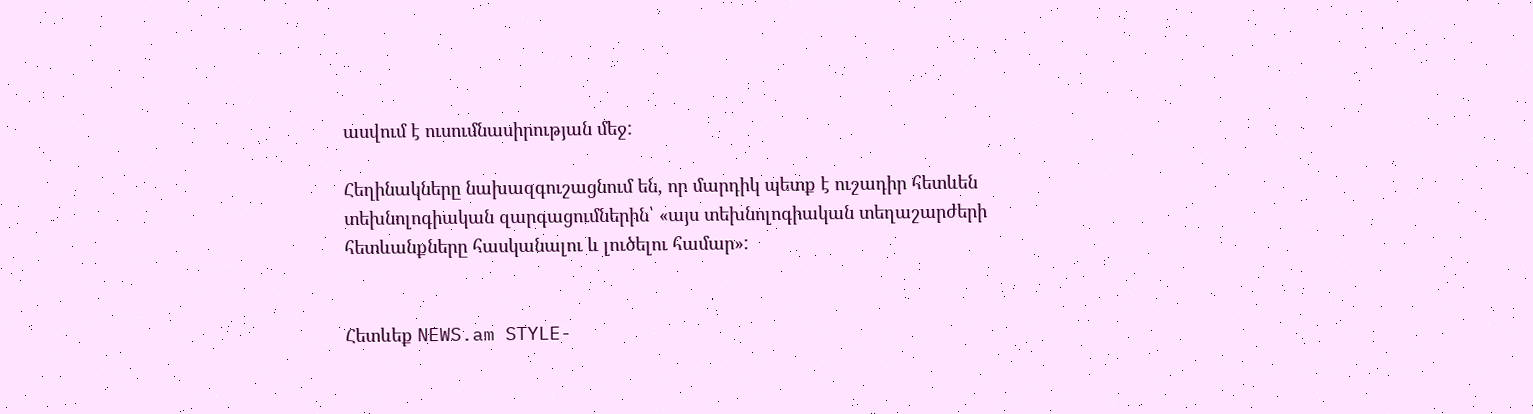ասվում է ուսումնասիրության մեջ:

Հեղինակները նախազգուշացնում են, որ մարդիկ պետք է ուշադիր հետևեն տեխնոլոգիական զարգացումներին՝ «այս տեխնոլոգիական տեղաշարժերի հետևանքները հասկանալու և լուծելու համար»:


Հետևեք NEWS.am STYLE-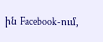ին Facebook-ում,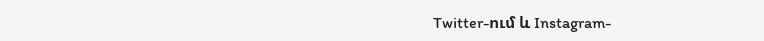Twitter-ում և Instagram-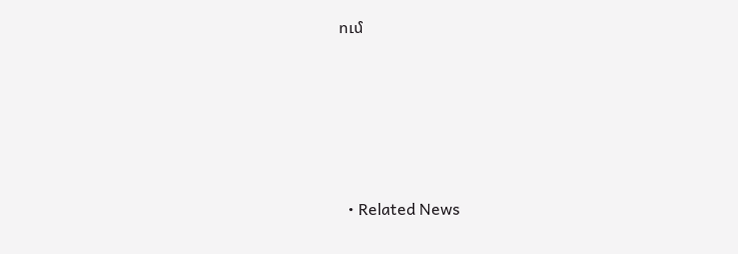ում





  • Related News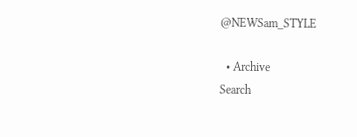@NEWSam_STYLE

  • Archive
Search